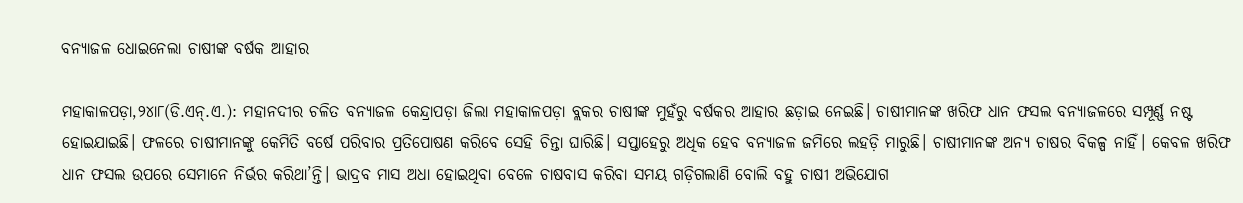ବନ୍ୟାଜଳ ଧୋଇନେଲା ଚାଷୀଙ୍କ ବର୍ଷକ ଆହାର

ମହାକାଳପଡ଼ା,୨୪ା୮(ଡି.ଏନ୍‌.ଏ.): ମହାନଦୀର ଚଳିତ ବନ୍ୟାଜଳ କେନ୍ଦ୍ରାପଡ଼ା ଜିଲା ମହାକାଳପଡ଼ା ବ୍ଲକର ଚାଷୀଙ୍କ ମୁହଁରୁ ବର୍ଷକର ଆହାର ଛଡ଼ାଇ ନେଇଛି। ଚାଷୀମାନଙ୍କ ଖରିଫ ଧାନ ଫସଲ ବନ୍ୟାଜଳରେ ସମ୍ପୂର୍ଣ୍ଣ ନଷ୍ଟ ହୋଇଯାଇଛି। ଫଳରେ ଚାଷୀମାନଙ୍କୁ କେମିତି ବର୍ଷେ ପରିବାର ପ୍ରତିପୋଷଣ କରିବେ ସେହି ଚିନ୍ତା ଘାରିଛି। ସପ୍ତାହେରୁ ଅଧିକ ହେବ ବନ୍ୟାଜଳ ଜମିରେ ଲହଡ଼ି ମାରୁଛି। ଚାଷୀମାନଙ୍କ ଅନ୍ୟ ଚାଷର ବିକଳ୍ପ ନାହିଁ। କେବଳ ଖରିଫ ଧାନ ଫସଲ ଉପରେ ସେମାନେ ନିର୍ଭର କରିଥା’ନ୍ତି। ଭାଦ୍ରବ ମାସ ଅଧା ହୋଇଥିବା ବେଳେ ଚାଷବାସ କରିବା ସମୟ ଗଡ଼ିଗଲାଣି ବୋଲି ବହୁ ଚାଷୀ ଅଭିଯୋଗ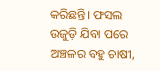କରିଛନ୍ତି। ଫସଲ ଉଜୁଡ଼ି ଯିବା ପରେ ଅଞ୍ଚଳର ବହୁ ଚାଷୀ,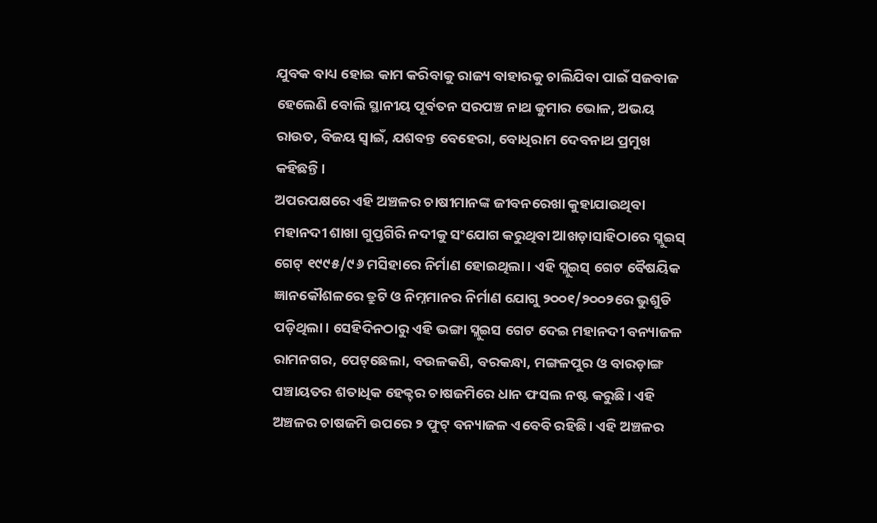ଯୁବକ ବାଧ୍ୟ ହୋଇ କାମ କରିବାକୁ ରାଜ୍ୟ ବାହାରକୁ ଚାଲିଯିବା ପାଇଁ ସଜବାଜ ହେଲେଣି ବୋଲି ସ୍ଥାନୀୟ ପୂର୍ବତନ ସରପଞ୍ଚ ନାଥ କୁମାର ଭୋଳ, ଅଭୟ ରାଉତ, ବିଜୟ ସ୍ବାଇଁ, ଯଶବନ୍ତ ବେହେରା, ବୋଧିରାମ ଦେବନାଥ ପ୍ରମୁଖ କହିଛନ୍ତି।
ଅପରପକ୍ଷରେ ଏହି ଅଞ୍ଚଳର ଚାଷୀମାନଙ୍କ ଜୀବନରେଖା କୁହାଯାଉଥିବା ମହାନଦୀ ଶାଖା ଗୁପ୍ତଗିରି ନଦୀକୁ ସଂଯୋଗ କରୁଥିବା ଆଖଡ଼ାସାହିଠାରେ ସ୍ଲୁଇସ୍‌ ଗେଟ୍‌ ୧୯୯୫/୯୬ ମସିହାରେ ନିର୍ମାଣ ହୋଇଥିଲା। ଏହି ସ୍ଲୁଇସ୍‌ ଗେଟ ବୈଷୟିକ ଜ୍ଞାନକୌଶଳରେ ତ୍ରୁଟି ଓ ନିମ୍ନମାନର ନିର୍ମାଣ ଯୋଗୁ ୨୦୦୧/୨୦୦୨ରେ ଭୁଶୁଡି ପଡ଼ିଥିଲା। ସେହିଦିନଠାରୁ ଏହି ଭଙ୍ଗା ସ୍ଲୁଇସ ଗେଟ ଦେଇ ମହାନଦୀ ବନ୍ୟାଜଳ ରାମନଗର, ପେଟ୍‌ଛେଲା, ବଉଳକଣି, ବରକନ୍ଧା, ମଙ୍ଗଳପୁର ଓ ବାରଡ଼ାଙ୍ଗ ପଞ୍ଚାୟତର ଶତାଧିକ ହେକ୍ଟର ଚାଷଜମିରେ ଧାନ ଫସଲ ନଷ୍ଟ କରୁଛି। ଏହି ଅଞ୍ଚଳର ଚାଷଜମି ଉପରେ ୨ ଫୁଟ୍‌ ବନ୍ୟାଜଳ ଏବେବି ରହିଛି। ଏହି ଅଞ୍ଚଳର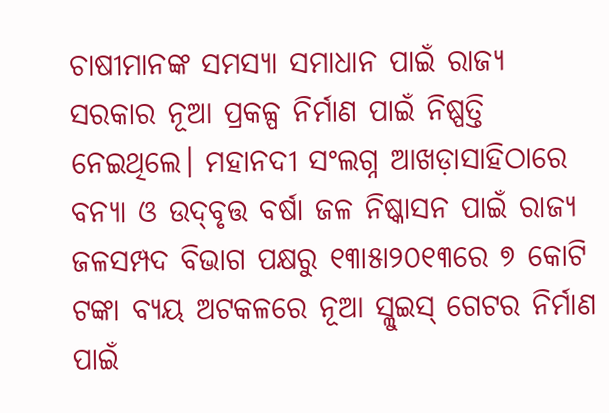ଚାଷୀମାନଙ୍କ ସମସ୍ୟା ସମାଧାନ ପାଇଁ ରାଜ୍ୟ ସରକାର ନୂଆ ପ୍ରକଳ୍ପ ନିର୍ମାଣ ପାଇଁ ନିଷ୍ପତ୍ତି ନେଇଥିଲେ। ମହାନଦୀ ସଂଲଗ୍ନ ଆଖଡ଼ାସାହିଠାରେ ବନ୍ୟା ଓ ଉଦ୍‌ବୃତ୍ତ ବର୍ଷା ଜଳ ନିଷ୍କାସନ ପାଇଁ ରାଜ୍ୟ ଜଳସମ୍ପଦ ବିଭାଗ ପକ୍ଷରୁ ୧୩ା୫ା୨୦୧୩ରେ ୭ କୋଟି ଟଙ୍କା ବ୍ୟୟ ଅଟକଳରେ ନୂଆ ସ୍ଲୁଇସ୍‌ ଗେଟର ନିର୍ମାଣ ପାଇଁ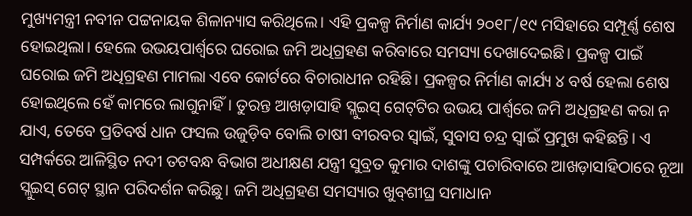ମୁଖ୍ୟମନ୍ତ୍ରୀ ନବୀନ ପଟ୍ଟନାୟକ ଶିଳାନ୍ୟାସ କରିଥିଲେ। ଏହି ପ୍ରକଳ୍ପ ନିର୍ମାଣ କାର୍ଯ୍ୟ ୨୦୧୮/୧୯ ମସିହାରେ ସମ୍ପୂର୍ଣ୍ଣ ଶେଷ ହୋଇଥିଲା। ହେଲେ ଉଭୟପାର୍ଶ୍ୱରେ ଘରୋଇ ଜମି ଅଧିଗ୍ରହଣ କରିବାରେ ସମସ୍ୟା ଦେଖାଦେଇଛି। ପ୍ରକଳ୍ପ ପାଇଁ ଘରୋଇ ଜମି ଅଧିଗ୍ରହଣ ମାମଲା ଏବେ କୋର୍ଟରେ ବିଚାରାଧୀନ ରହିଛି। ପ୍ରକଳ୍ପର ନିର୍ମାଣ କାର୍ଯ୍ୟ ୪ ବର୍ଷ ହେଲା ଶେଷ ହୋଇଥିଲେ ହେଁ କାମରେ ଲାଗୁନାହିଁ। ତୁରନ୍ତ ଆଖଡ଼ାସାହି ସ୍ଲୁଇସ୍‌ ଗେଟ୍‌ଟିର ଉଭୟ ପାର୍ଶ୍ୱରେ ଜମି ଅଧିଗ୍ରହଣ କରା ନ ଯାଏ, ତେବେ ପ୍ରତିବର୍ଷ ଧାନ ଫସଲ ଉଜୁଡ଼ିବ ବୋଲି ଚାଷୀ ବୀରବର ସ୍ବାଇଁ, ସୁବାସ ଚନ୍ଦ୍ର ସ୍ବାଇଁ ପ୍ରମୁଖ କହିଛନ୍ତି। ଏ ସମ୍ପର୍କରେ ଆଳିସ୍ଥିତ ନଦୀ ତଟବନ୍ଧ ବିଭାଗ ଅଧୀକ୍ଷଣ ଯନ୍ତ୍ରୀ ସୁବ୍ରତ କୁମାର ଦାଶଙ୍କୁ ପଚାରିବାରେ ଆଖଡ଼ାସାହିଠାରେ ନୂଆ ସ୍ଲୁଇସ୍‌ ଗେଟ୍‌ ସ୍ଥାନ ପରିଦର୍ଶନ କରିଛୁ। ଜମି ଅଧିଗ୍ରହଣ ସମସ୍ୟାର ଖୁବ୍‌ଶୀଘ୍ର ସମାଧାନ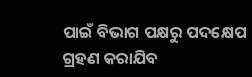ପାଇଁ ବିଭାଗ ପକ୍ଷରୁ ପଦକ୍ଷେପ ଗ୍ରହଣ କରାଯିବ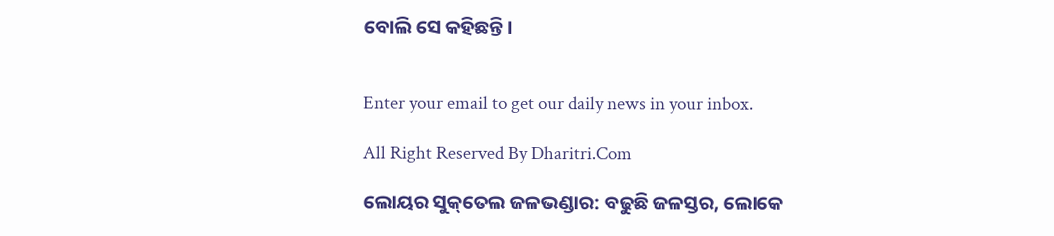ବୋଲି ସେ କହିଛନ୍ତି।


Enter your email to get our daily news in your inbox.

All Right Reserved By Dharitri.Com

ଲୋୟର ସୁକ୍‌ତେଲ ଜଳଭଣ୍ଡାର: ବଢୁଛି ଜଳସ୍ତର, ଲୋକେ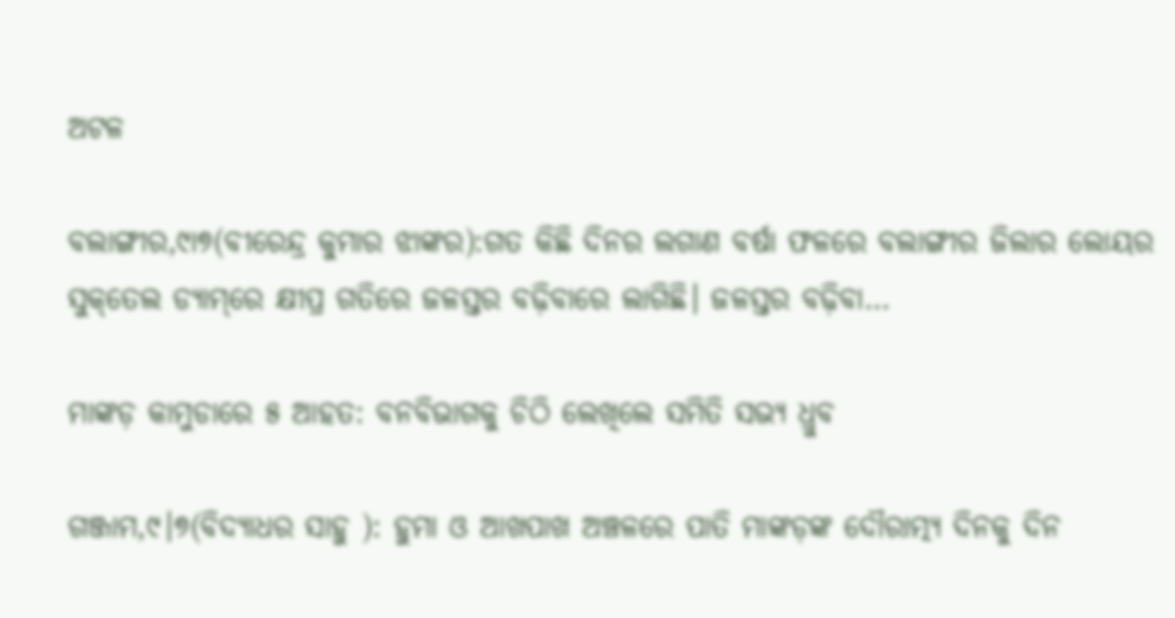ଅଟଳ

ବଲାଙ୍ଗୀର,୯ା୭(ବୀରେନ୍ଦ୍ର କୁମାର ଝାଙ୍କର):ଗତ କିଛି ଦିନର ଲଗାଣ ବର୍ଷା ଫଳରେ ବଲାଙ୍ଗୀର ଜିଲାର ଲୋୟର ସୁକ୍‌ତେଲ ଡ୍ୟାମ୍‌ରେ କ୍ଷୀପ୍ର ଗତିରେ ଜଳସ୍ତର ବଢ଼ିବାରେ ଲାଗିଛି। ଜଳସ୍ତର ବଢ଼ିବା…

ମାଙ୍କଡ଼ କାମୁଡାରେ ୫ ଆହତ: ବନବିଭାଗକୁ ଚିଠି ଲେଖିଲେ ସମିତି ସଭ୍ୟ ଧ୍ରୁବ

ଗଞ୍ଜାମ,୯।୭(ବିଦ୍ୟାଧର ସାହୁ ): ହୁମା ଓ ଆଖପାଖ ଅଞ୍ଚଳରେ ପାତି ମାଙ୍କଡ଼ଙ୍କ ଦୌରାତ୍ମ୍ୟ ଦିନକୁ ଦିନ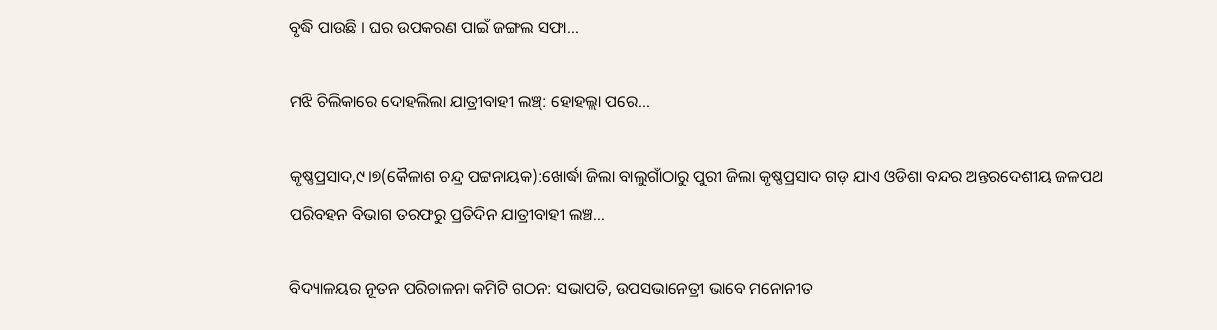ବୃଦ୍ଧି ପାଉଛି । ଘର ଉପକରଣ ପାଇଁ ଜଙ୍ଗଲ ସଫା…

ମଝି ଚିଲିକାରେ ଦୋହଲିଲା ଯାତ୍ରୀବାହୀ ଲଞ୍ଚ୍‌: ହୋହଲ୍ଲା ପରେ…

କୃଷ୍ଣପ୍ରସାଦ,୯।୭(କୈଳାଶ ଚନ୍ଦ୍ର ପଟ୍ଟନାୟକ):ଖୋର୍ଦ୍ଧା ଜିଲା ବାଲୁଗାଁଠାରୁ ପୁରୀ ଜିଲା କୃଷ୍ଣପ୍ରସାଦ ଗଡ଼ ଯାଏ ଓଡିଶା ବନ୍ଦର ଅନ୍ତରଦେଶୀୟ ଜଳପଥ ପରିବହନ ବିଭାଗ ତରଫରୁ ପ୍ରତିଦିନ ଯାତ୍ରୀବାହୀ ଲଞ୍ଚ…

ବିଦ୍ୟାଳୟର ନୂତନ ପରିଚାଳନା କମିଟି ଗଠନ: ସଭାପତି, ଉପସଭାନେତ୍ରୀ ଭାବେ ମନୋନୀତ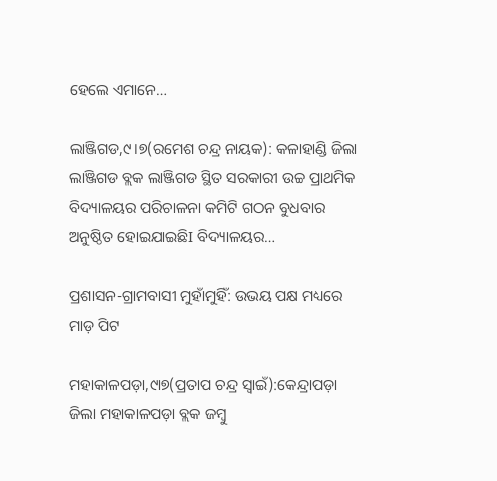ହେଲେ ଏମାନେ…

ଲାଞ୍ଜିଗଡ,୯।୭(ରମେଶ ଚନ୍ଦ୍ର ନାୟକ): କଳାହାଣ୍ଡି ଜିଲା ଲାଞ୍ଜିଗଡ ବ୍ଲକ ଲାଞ୍ଜିଗଡ ସ୍ଥିତ ସରକାରୀ ଉଚ୍ଚ ପ୍ରାଥମିକ ବିଦ୍ୟାଳୟର ପରିଚାଳନା କମିଟି ଗଠନ ବୁଧବାର ଅନୁଷ୍ଠିତ ହୋଇଯାଇଛିI ବିଦ୍ୟାଳୟର…

ପ୍ରଶାସନ-ଗ୍ରାମବାସୀ ମୁହାଁମୁହିଁ: ଉଭୟ ପକ୍ଷ ମଧ୍ୟରେ ମାଡ଼ ପିଟ

ମହାକାଳପଡ଼ା,୯ା୭(ପ୍ରତାପ ଚନ୍ଦ୍ର ସ୍ବାଇଁ):କେନ୍ଦ୍ରାପଡ଼ା ଜିଲା ମହାକାଳପଡ଼ା ବ୍ଲକ ଜମ୍ବୁ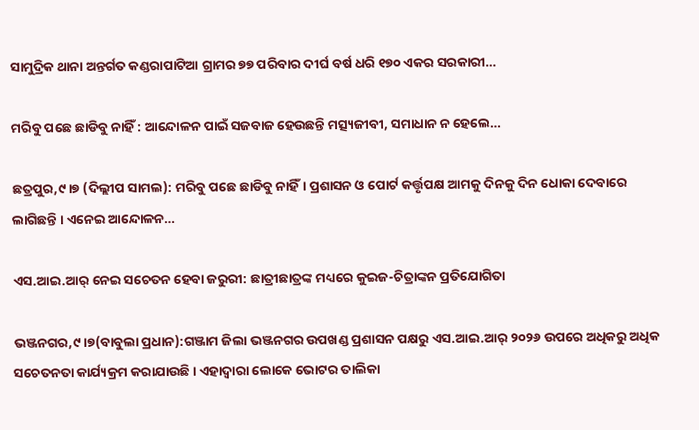ସାମୁଦ୍ରିକ ଥାନା ଅନ୍ତର୍ଗତ କଣ୍ଡରାପାଟିଆ ଗ୍ରାମର ୭୭ ପରିବାର ଦୀର୍ଘ ବର୍ଷ ଧରି ୧୭୦ ଏକର ସରକାରୀ…

ମରିବୁ ପଛେ ଛାଡିବୁ ନାହିଁ : ଆନ୍ଦୋଳନ ପାଇଁ ସଜବାଜ ହେଉଛନ୍ତି ମତ୍ସ୍ୟଜୀବୀ, ସମାଧାନ ନ ହେଲେ…

ଛତ୍ରପୁର,୯।୭ (ଦିଲ୍ଲୀପ ସାମଲ): ମରିବୁ ପଛେ ଛାଡିବୁ ନାହିଁ। ପ୍ରଶାସନ ଓ ପୋର୍ଟ କର୍ତ୍ତୃପକ୍ଷ ଆମକୁ ଦିନକୁ ଦିନ ଧୋକା ଦେବାରେ ଲାଗିଛନ୍ତି । ଏନେଇ ଆନ୍ଦୋଳନ…

ଏସ.ଆଇ.ଆର୍‌ ନେଇ ସଚେତନ ହେବା ଜରୁରୀ: ଛାତ୍ରୀଛାତ୍ରଙ୍କ ମଧ୍ୟରେ କୁଇଜ-ଚିତ୍ରାଙ୍କନ ପ୍ରତିଯୋଗିତା

ଭଞ୍ଜନଗର,୯।୭(ବାବୁଲା ପ୍ରଧାନ):ଗଞ୍ଜାମ ଜିଲା ଭଞ୍ଜନଗର ଉପଖଣ୍ଡ ପ୍ରଶାସନ ପକ୍ଷରୁ ଏସ.ଆଇ.ଆର୍‌ ୨୦୨୬ ଉପରେ ଅଧିକରୁ ଅଧିକ ସଚେତନତା କାର୍ଯ୍ୟକ୍ରମ କରାଯାଉଛି। ଏହାଦ୍ୱାରା ଲୋକେ ଭୋଟର ତାଲିକା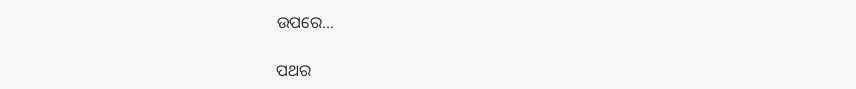ଉପରେ…

ପଥର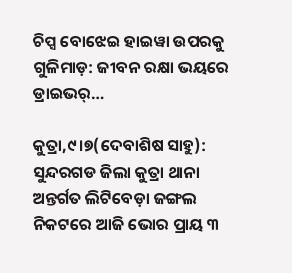ଚିପ୍ସ ବୋଝେଇ ହାଇୱା ଉପରକୁ ଗୁଳିମାଡ଼: ଜୀବନ ରକ୍ଷା ଭୟରେ ଡ୍ରାଇଭର୍‌…

କୁତ୍ରା,୯।୭(ଦେବାଶିଷ ସାହୁ): ସୁନ୍ଦରଗଡ ଜିଲା କୁତ୍ରା ଥାନା ଅନ୍ତର୍ଗତ ଲିଟିବେଡ଼ା ଜଙ୍ଗଲ ନିକଟରେ ଆଜି ଭୋର ପ୍ରାୟ ୩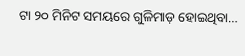ଟା ୨୦ ମିନିଟ ସମୟରେ ଗୁଳିମାଡ଼ ହୋଇଥିବା…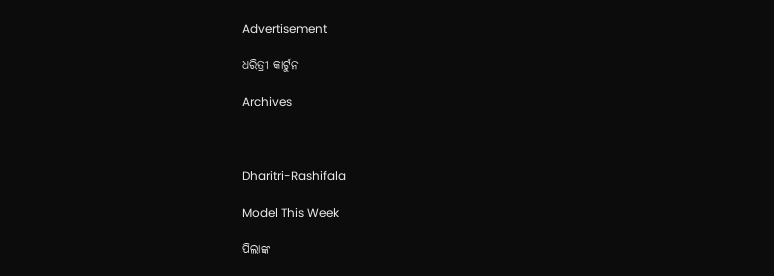Advertisement

ଧରିତ୍ରୀ କାର୍ଟୁନ

Archives



Dharitri-Rashifala

Model This Week

ପିଲାଙ୍କ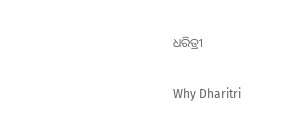ଧରିତ୍ରୀ

Why Dharitri